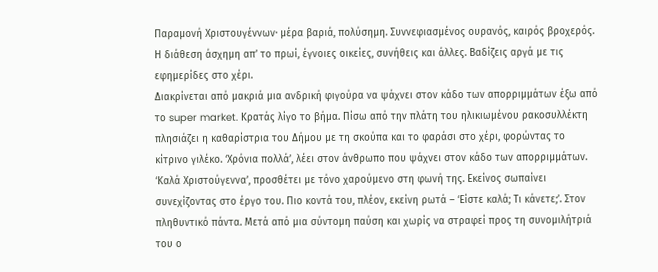Παραμονή Χριστουγέννων· μέρα βαριά, πολύσημη. Συννεφιασμένος ουρανός, καιρός βροχερός. Η διάθεση άσχημη απ’ το πρωί, έγνοιες οικείες, συνήθεις και άλλες. Βαδίζεις αργά με τις εφημερίδες στο χέρι.
Διακρίνεται από μακριά μια ανδρική φιγούρα να ψάχνει στον κάδο των απορριμμάτων έξω από το super market. Κρατάς λίγο το βήμα. Πίσω από την πλάτη του ηλικιωμένου ρακοσυλλέκτη πλησιάζει η καθαρίστρια του Δήμου με τη σκούπα και το φαράσι στο χέρι, φορώντας το κίτρινο γιλέκο. ‘Χρόνια πολλά’, λέει στον άνθρωπο που ψάχνει στον κάδο των απορριμμάτων. ‘Καλά Χριστούγεννα’, προσθέτει με τόνο χαρούμενο στη φωνή της. Εκείνος σωπαίνει συνεχίζοντας στο έργο του. Πιο κοντά του, πλέον, εκείνη ρωτά – ‘Είστε καλά; Τι κάνετε;’. Στον πληθυντικό πάντα. Μετά από μια σύντομη παύση και χωρίς να στραφεί προς τη συνομιλήτριά του ο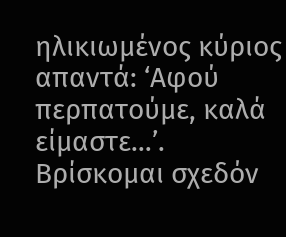ηλικιωμένος κύριος απαντά: ‘Αφού περπατούμε, καλά είμαστε…’.
Βρίσκομαι σχεδόν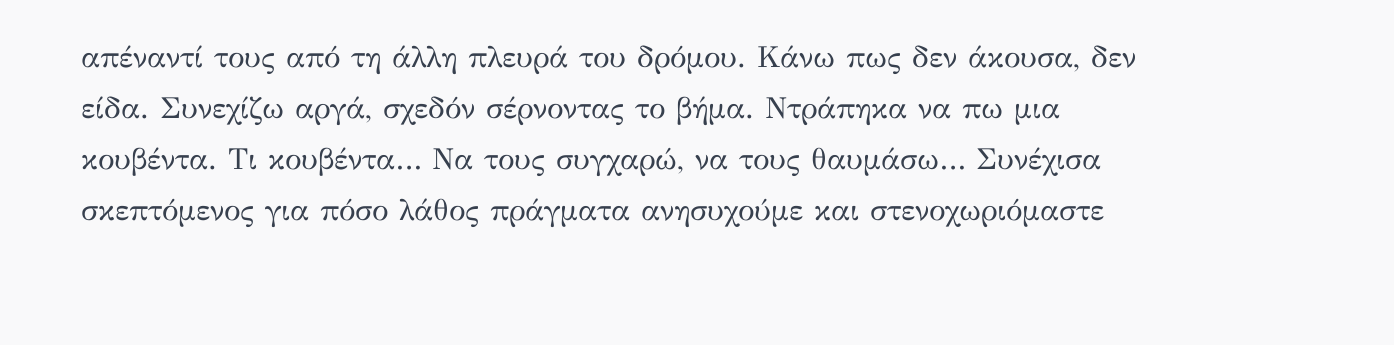απέναντί τους από τη άλλη πλευρά του δρόμου. Κάνω πως δεν άκουσα, δεν είδα. Συνεχίζω αργά, σχεδόν σέρνοντας το βήμα. Ντράπηκα να πω μια κουβέντα. Τι κουβέντα… Να τους συγχαρώ, να τους θαυμάσω… Συνέχισα σκεπτόμενος για πόσο λάθος πράγματα ανησυχούμε και στενοχωριόμαστε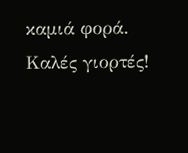καμιά φορά.
Καλές γιορτές!